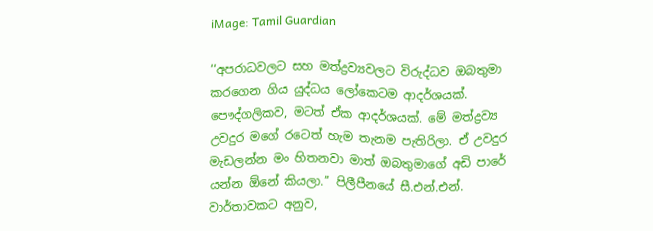iMage: Tamil Guardian

‘‘අපරාධවලට සහ මත්ද්‍රව්‍යවලට විරුද්ධව ඔබතුමා කරගෙන ගිය යුද්ධය ලෝකෙටම ආදර්ශයක්. පෞද්ගලිකව, මටත් ඒක ආදර්ශයක්. මේ මත්ද්‍රව්‍ය උවදුර මගේ රටෙත් හැම තැනම පැතිරිලා. ඒ උවදුර මැඩලන්න මං හිතනවා මාත් ඔබතුමාගේ අඩි පාරේ යන්න ඕනේ කියලා.’’ පිලීපීනයේ සී.එන්.එන්. වාර්තාවකට අනුව,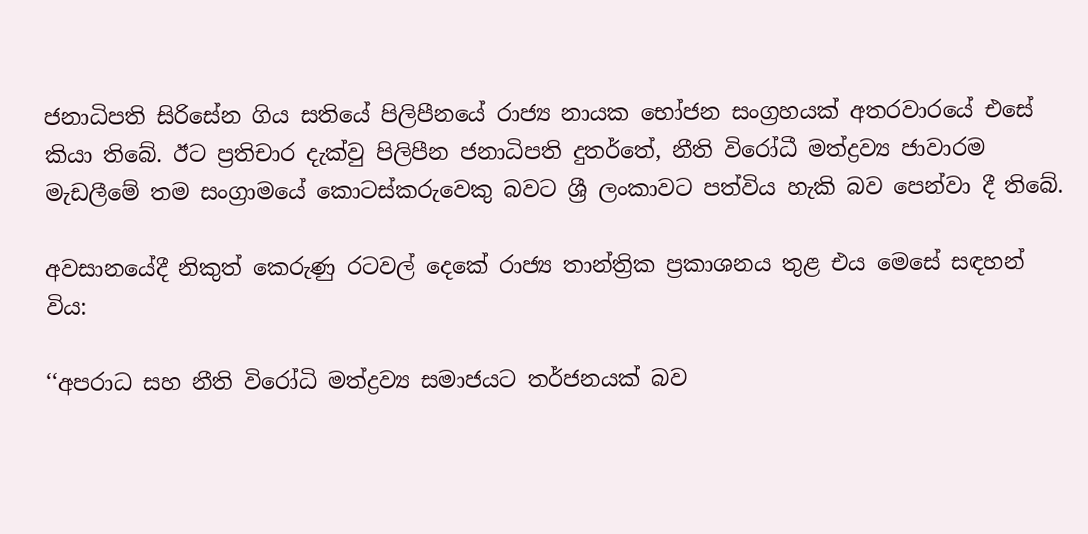ජනාධිපති සිරිසේන ගිය සතියේ පිලිපීනයේ රාජ්‍ය නායක භෝජන සංග්‍රහයක් අතරවාරයේ එසේ කියා තිබේ. ඊට ප්‍රතිචාර දැක්වු පිලිපීන ජනාධිපති දුතර්තේ, නීති විරෝධී මත්ද්‍රව්‍ය ජාවාරම මැඩලීමේ තම සංග්‍රාමයේ කොටස්කරුවෙකු බවට ශ්‍රී ලංකාවට පත්විය හැකි බව පෙන්වා දී තිබේ.

අවසානයේදී නිකුත් කෙරුණු රටවල් දෙකේ රාජ්‍ය තාන්ත්‍රික ප්‍රකාශනය තුළ එය මෙසේ සඳහන් විය:

‘‘අපරාධ සහ නීති විරෝධි මත්ද්‍රව්‍ය සමාජයට තර්ජනයක් බව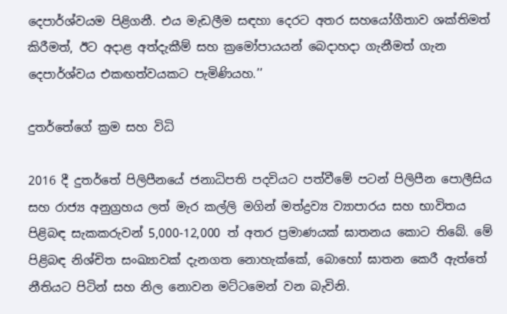දෙපාර්ශ්වයම පිළිගනී. එය මැඩලීම සඳහා දෙරට අතර සහයෝගීතාව ශක්තිමත් කිරීමත්, ඊට අදාළ අත්දැකීම් සහ ක්‍රමෝපායයන් බෙදාහදා ගැනීමත් ගැන දෙපාර්ශ්වය එකඟත්වයකට පැමිණියහ.’’

දුතර්තේගේ ක්‍රම සහ විධි

2016 දී දුතර්තේ පිලිපීනයේ ජනාධිපති පදවියට පත්වීමේ පටන් පිලිපීන පොලීසිය සහ රාජ්‍ය අනුග්‍රහය ලත් මැර කල්ලි මගින් මත්ද්‍රව්‍ය ව්‍යාපාරය සහ භාවිතය පිළිබඳ සැකකරුවන් 5,000-12,000 ත් අතර ප්‍රමාණයක් ඝාතනය කොට තිබේ. මේ පිළිබඳ නිශ්චිත සංඛ්‍යාවක් දැනගත නොහැක්කේ, බොහෝ ඝාතන කෙරී ඇත්තේ නීතියට පිටින් සහ නිල නොවන මට්ටමෙන් වන බැවිනි.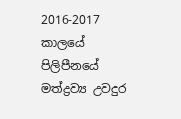2016-2017 කාලයේ පිලිපීනයේ මත්ද්‍රව්‍ය උවදුර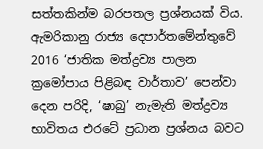සත්තකින්ම බරපතල ප්‍රශ්නයක් විය. ඇමරිකානු රාජ්‍ය දෙපාර්තමේන්තුවේ 2016 ‘ජාතික මත්ද්‍රව්‍ය පාලන ක්‍රමෝපාය පිළිබඳ වාර්තාව’ පෙන්වා දෙන පරිදි, ‘ෂාබු’ නැමැති මත්ද්‍රව්‍ය භාවිතය එරටේ ප්‍රධාන ප්‍රශ්නය බවට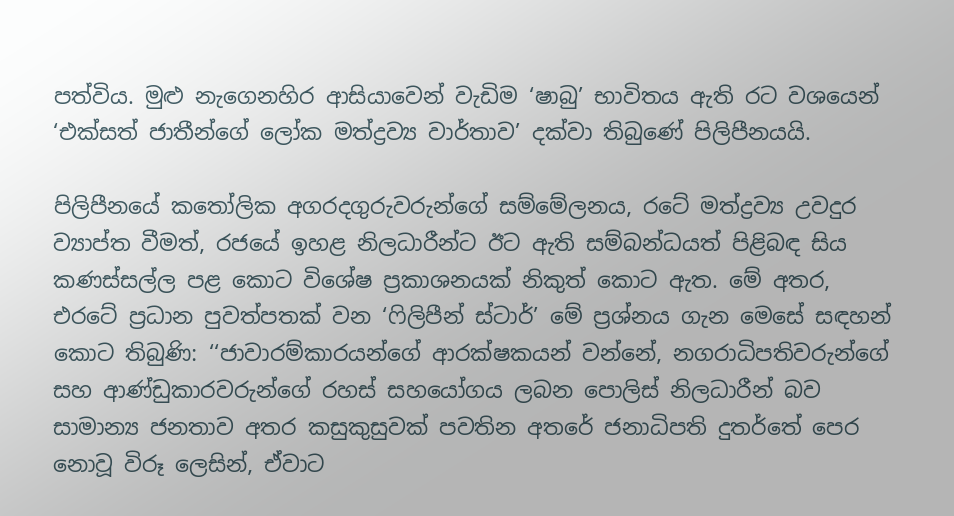පත්විය. මුළු නැගෙනහිර ආසියාවෙන් වැඩිම ‘ෂාබු’ භාවිතය ඇති රට වශයෙන් ‘එක්සත් ජාතීන්ගේ ලෝක මත්ද්‍රව්‍ය වාර්තාව’ දක්වා තිබුණේ පිලිපීනයයි.

පිලිපීනයේ කතෝලික අගරදගුරුවරුන්ගේ සම්මේලනය, රටේ මත්ද්‍රව්‍ය උවදුර ව්‍යාප්ත වීමත්, රජයේ ඉහළ නිලධාරීන්ට ඊට ඇති සම්බන්ධයත් පිළිබඳ සිය කණස්සල්ල පළ කොට විශේෂ ප්‍රකාශනයක් නිකුත් කොට ඇත. මේ අතර, එරටේ ප්‍රධාන පුවත්පතක් වන ‘ෆිලිපීන් ස්ටාර්’ මේ ප්‍රශ්නය ගැන මෙසේ සඳහන් කොට තිබුණි: ‘‘ජාවාරම්කාරයන්ගේ ආරක්ෂකයන් වන්නේ, නගරාධිපතිවරුන්ගේ සහ ආණ්ඩුකාරවරුන්ගේ රහස් සහයෝගය ලබන පොලිස් නිලධාරීන් බව සාමාන්‍ය ජනතාව අතර කසුකුසුවක් පවතින අතරේ ජනාධිපති දුතර්තේ පෙර නොවූ විරූ ලෙසින්, ඒවාට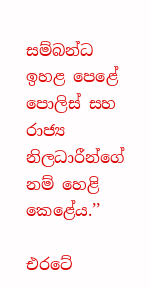සම්බන්ධ ඉහළ පෙළේ පොලිස් සහ රාජ්‍ය නිලධාරීන්ගේ නම් හෙළි කෙළේය.’’

එරටේ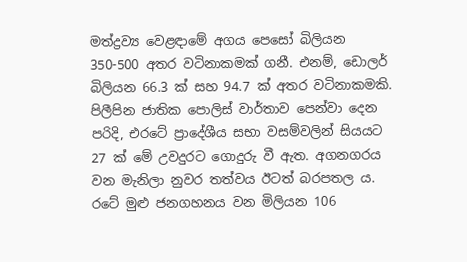මත්ද්‍රව්‍ය වෙළඳාමේ අගය පෙසෝ බිලියන 350-500 අතර වටිනාකමක් ගනී. එනම්, ඩොලර් බිලියන 66.3 ක් සහ 94.7 ක් අතර වටිනාකමකි. පිලීපින ජාතික පොලිස් වාර්තාව පෙන්වා දෙන පරිදි, එරටේ ප්‍රාදේශීය සභා වසම්වලින් සියයට 27 ක් මේ උවදුරට ගොදුරු වී ඇත. අගනගරය වන මැනිලා නුවර තත්වය ඊටත් බරපතල ය. රටේ මුළු ජනගහනය වන මිලියන 106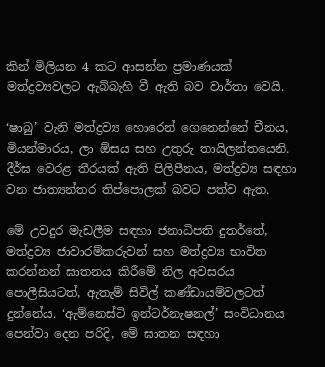කින් මිලියන 4 කට ආසන්න ප්‍රමාණයක් මත්ද්‍රව්‍යවලට ඇබ්බැහි වී ඇති බව වාර්තා වෙයි.

‘ෂාබු’ වැනි මත්ද්‍රව්‍ය හොරෙන් ගෙනෙන්නේ චීනය, මියන්මාරය, ලා ඕසය සහ උතුරු තායිලන්තයෙනි. දීර්ඝ වෙරළ තීරයක් ඇති පිලිපීනය, මත්ද්‍රව්‍ය සඳහා වන ජාත්‍යන්තර තිප්පොලක් බවට පත්ව ඇත.

මේ උවදුර මැඩලීම සඳහා ජනාධිපති දුතර්තේ, මත්ද්‍රව්‍ය ජාවාරම්කරුවන් සහ මත්ද්‍රව්‍ය භාවිත කරන්නන් ඝාතනය කිරීමේ නිල අවසරය පොලීසියටත්, ඇතැම් සිවිල් කණ්ඩායම්වලටත් දුන්නේය. ‘ඇම්නෙස්ටි ඉන්ටර්නැෂනල්’ සංවිධානය පෙන්වා දෙන පරිදි, මේ ඝාතන සඳහා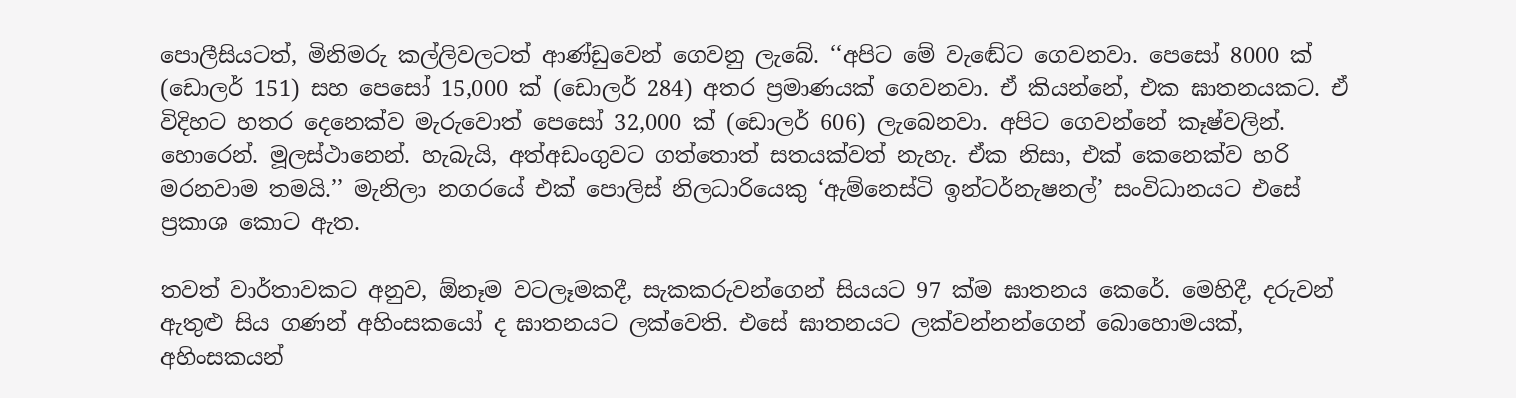පොලීසියටත්, මිනිමරු කල්ලිවලටත් ආණ්ඩුවෙන් ගෙවනු ලැබේ. ‘‘අපිට මේ වැඬේට ගෙවනවා. පෙසෝ 8000 ක් (ඩොලර් 151) සහ පෙසෝ 15,000 ක් (ඩොලර් 284) අතර ප්‍රමාණයක් ගෙවනවා. ඒ කියන්නේ, එක ඝාතනයකට. ඒ විදිහට හතර දෙනෙක්ව මැරුවොත් පෙසෝ 32,000 ක් (ඩොලර් 606) ලැබෙනවා. අපිට ගෙවන්නේ කෑෂ්වලින්. හොරෙන්. මූලස්ථානෙන්. හැබැයි, අත්අඩංගුවට ගත්තොත් සතයක්වත් නැහැ. ඒක නිසා, එක් කෙනෙක්ව හරි මරනවාම තමයි.’’ මැනිලා නගරයේ එක් පොලිස් නිලධාරියෙකු ‘ඇම්නෙස්ටි ඉන්ටර්නැෂනල්’ සංවිධානයට එසේ ප්‍රකාශ කොට ඇත.

තවත් වාර්තාවකට අනුව, ඕනෑම වටලෑමකදී, සැකකරුවන්ගෙන් සියයට 97 ක්ම ඝාතනය කෙරේ. මෙහිදී, දරුවන් ඇතුළු සිය ගණන් අහිංසකයෝ ද ඝාතනයට ලක්වෙති. එසේ ඝාතනයට ලක්වන්නන්ගෙන් බොහොමයක්, අහිංසකයන්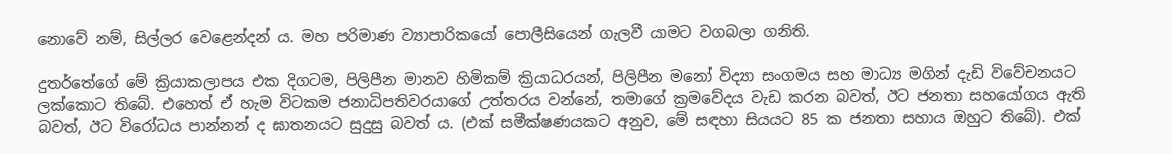නොවේ නම්, සිල්ලර වෙළෙන්දන් ය. මහ පරිමාණ ව්‍යාපාරිකයෝ පොලීසියෙන් ගැලවී යාමට වගබලා ගනිති.

දුතර්තේගේ මේ ක්‍රියාකලාපය එක දිගටම, පිලිපීන මානව හිමිකම් ක්‍රියාධරයන්, පිලිපීන මනෝ විද්‍යා සංගමය සහ මාධ්‍ය මගින් දැඩි විවේචනයට ලක්කොට තිබේ. එහෙත් ඒ හැම විටකම ජනාධිපතිවරයාගේ උත්තරය වන්නේ, තමාගේ ක්‍රමවේදය වැඩ කරන බවත්, ඊට ජනතා සහයෝගය ඇති බවත්, ඊට විරෝධය පාන්නන් ද ඝාතනයට සුදුසු බවත් ය. (එක් සමීක්ෂණයකට අනුව, මේ සඳහා සියයට 85 ක ජනතා සහාය ඔහුට තිබේ). එක්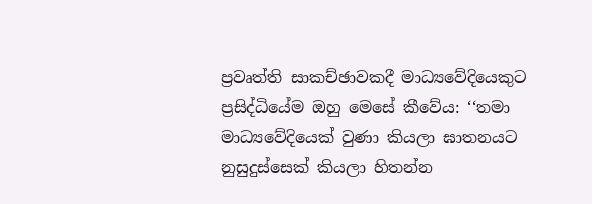ප්‍රවෘත්ති සාකච්ඡාවකදී මාධ්‍යවේදියෙකුට ප්‍රසිද්ධියේම ඔහු මෙසේ කීවේය: ‘‘තමා මාධ්‍යවේදියෙක් වුණා කියලා ඝාතනයට නුසුදුස්සෙක් කියලා හිතන්න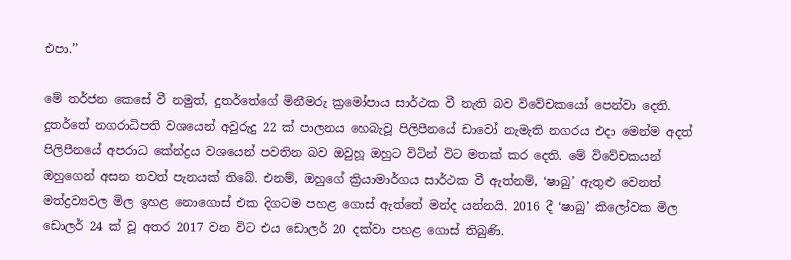එපා.’’

මේ තර්ජන කෙසේ වී නමුත්, දුතර්තේගේ මිනීමරු ක්‍රමෝපාය සාර්ථක වී නැති බව විවේචකයෝ පෙන්වා දෙති. දුතර්තේ නගරාධිපති වශයෙන් අවුරුදු 22 ක් පාලනය හෙබැවූ පිලිපීනයේ ඩාවෝ නැමැති නගරය එදා මෙන්ම අදත් පිලිපීනයේ අපරාධ කේන්ද්‍රය වශයෙන් පවතින බව ඔවුහූ ඔහුට විටින් විට මතක් කර දෙති. මේ විවේචකයන් ඔහුගෙන් අසන තවත් පැනයක් තිබේ. එනම්, ඔහුගේ ක්‍රියාමාර්ගය සාර්ථක වී ඇත්නම්, ‘ෂාබු’ ඇතුළු වෙනත් මත්ද්‍රව්‍යවල මිල ඉහළ නොගොස් එක දිගටම පහළ ගොස් ඇත්තේ මන්ද යන්නයි. 2016 දී ‘ෂාබු’ කිලෝවක මිල ඩොලර් 24 ක් වූ අතර 2017 වන විට එය ඩොලර් 20 දක්වා පහළ ගොස් තිබුණි.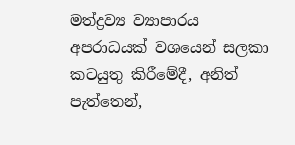මත්ද්‍රව්‍ය ව්‍යාපාරය අපරාධයක් වශයෙන් සලකා කටයුතු කිරීමේදී, අනිත් පැත්තෙන්,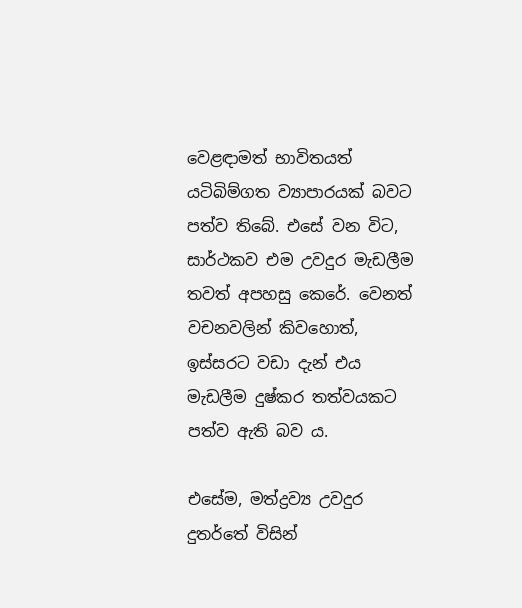වෙළඳාමත් භාවිතයත් යටිබිම්ගත ව්‍යාපාරයක් බවට පත්ව තිබේ. එසේ වන විට, සාර්ථකව එම උවදුර මැඩලීම තවත් අපහසු කෙරේ. වෙනත් වචනවලින් කිවහොත්, ඉස්සරට වඩා දැන් එය මැඩලීම දුෂ්කර තත්වයකට පත්ව ඇති බව ය.

එසේම, මත්ද්‍රව්‍ය උවදුර දුතර්තේ විසින්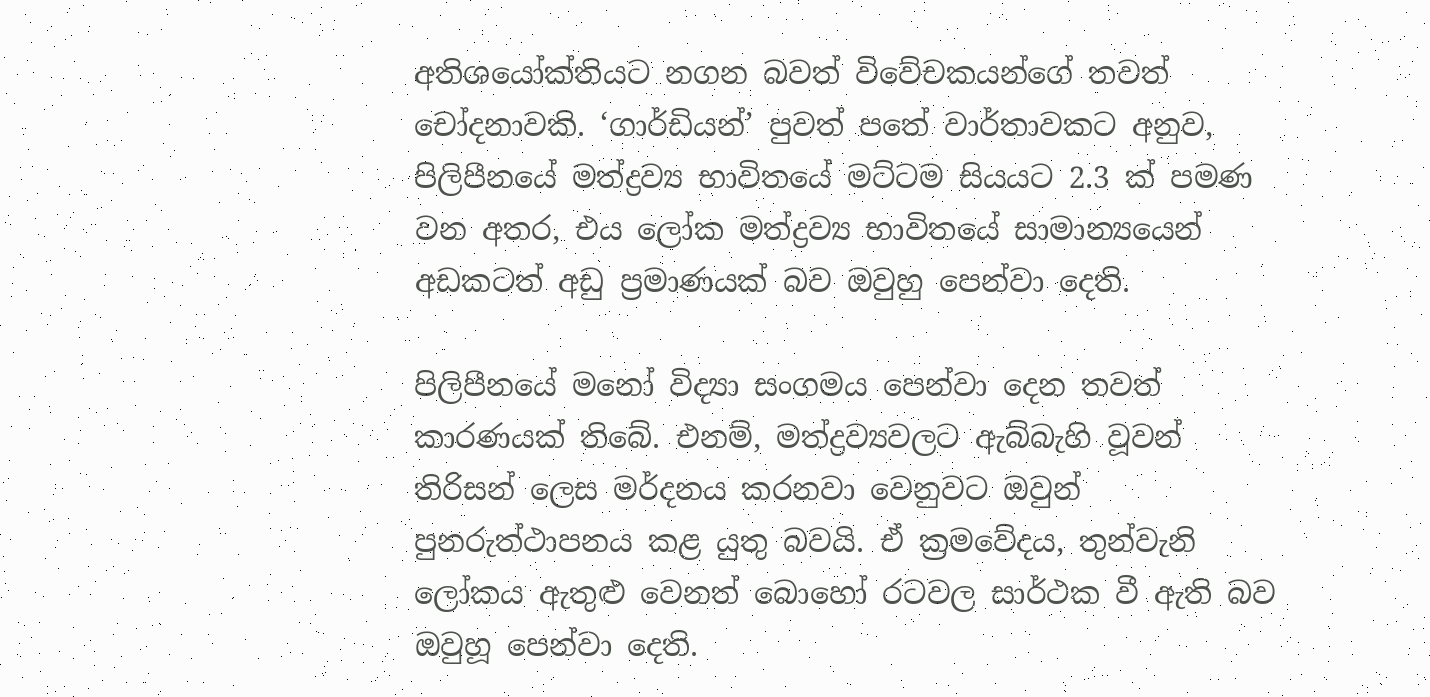අතිශයෝක්තියට නගන බවත් විවේචකයන්ගේ තවත් චෝදනාවකි. ‘ගාර්ඩියන්’ පුවත් පතේ වාර්තාවකට අනුව, පිලිපීනයේ මත්ද්‍රව්‍ය භාවිතයේ මට්ටම සියයට 2.3 ක් පමණ වන අතර, එය ලෝක මත්ද්‍රව්‍ය භාවිතයේ සාමාන්‍යයෙන් අඩකටත් අඩු ප්‍රමාණයක් බව ඔවුහු පෙන්වා දෙති.

පිලිපීනයේ මනෝ විද්‍යා සංගමය පෙන්වා දෙන තවත් කාරණයක් තිබේ. එනම්, මත්ද්‍රව්‍යවලට ඇබ්බැහි වූවන් තිරිසන් ලෙස මර්දනය කරනවා වෙනුවට ඔවුන් පුනරුත්ථාපනය කළ යුතු බවයි. ඒ ක්‍රමවේදය, තුන්වැනි ලෝකය ඇතුළු වෙනත් බොහෝ රටවල සාර්ථක වී ඇති බව ඔවුහූ පෙන්වා දෙති.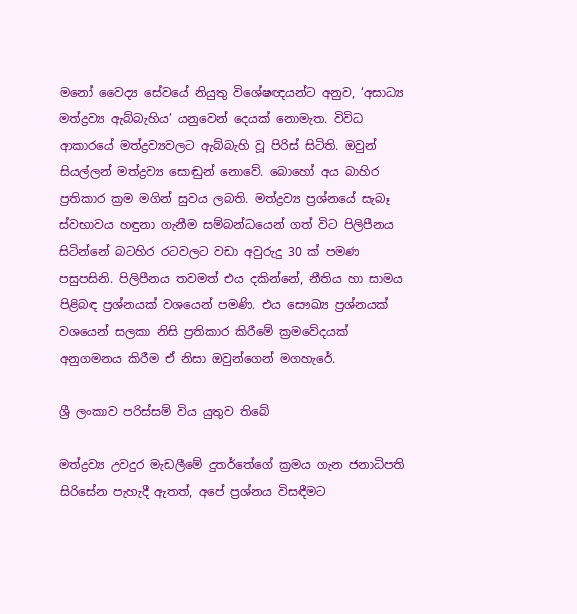මනෝ වෛද්‍ය සේවයේ නියුතු විශේෂඥයන්ට අනුව, ‘අසාධ්‍ය මත්ද්‍රව්‍ය ඇබ්බැහිය’ යනුවෙන් දෙයක් නොමැත. විවිධ ආකාරයේ මත්ද්‍රව්‍යවලට ඇබ්බැහි වූ පිරිස් සිටිති. ඔවුන් සියල්ලන් මත්ද්‍රව්‍ය සොඬුන් නොවේ. බොහෝ අය බාහිර ප්‍රතිකාර ක්‍රම මගින් සුවය ලබති. මත්ද්‍රව්‍ය ප්‍රශ්නයේ සැබෑ ස්වභාවය හඳුනා ගැනීම සම්බන්ධයෙන් ගත් විට පිලිපීනය සිටින්නේ බටහිර රටවලට වඩා අවුරුදු 30 ක් පමණ පසුපසිනි. පිලිපීනය තවමත් එය දකින්නේ, නීතිය හා සාමය පිළිබඳ ප්‍රශ්නයක් වශයෙන් පමණි. එය සෞඛ්‍ය ප්‍රශ්නයක් වශයෙන් සලකා නිසි ප්‍රතිකාර කිරීමේ ක්‍රමවේදයක් අනුගමනය කිරීම ඒ නිසා ඔවුන්ගෙන් මගහැරේ.

ශ්‍රී ලංකාව පරිස්සම් විය යුතුව තිබේ

මත්ද්‍රව්‍ය උවදුර මැඩලීමේ දුතර්තේගේ ක්‍රමය ගැන ජනාධිපති සිරිසේන පැහැදී ඇතත්, අපේ ප්‍රශ්නය විසඳීමට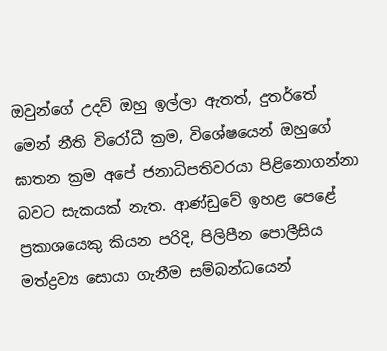ඔවුන්ගේ උදව් ඔහු ඉල්ලා ඇතත්, දුතර්තේ මෙන් නීති විරෝධී ක්‍රම, විශේෂයෙන් ඔහුගේ ඝාතන ක්‍රම අපේ ජනාධිපතිවරයා පිළිනොගන්නා බවට සැකයක් නැත. ආණ්ඩුවේ ඉහළ පෙළේ ප්‍රකාශයෙකු කියන පරිදි, පිලිපීන පොලීසිය මත්ද්‍රව්‍ය සොයා ගැනීම සම්බන්ධයෙන්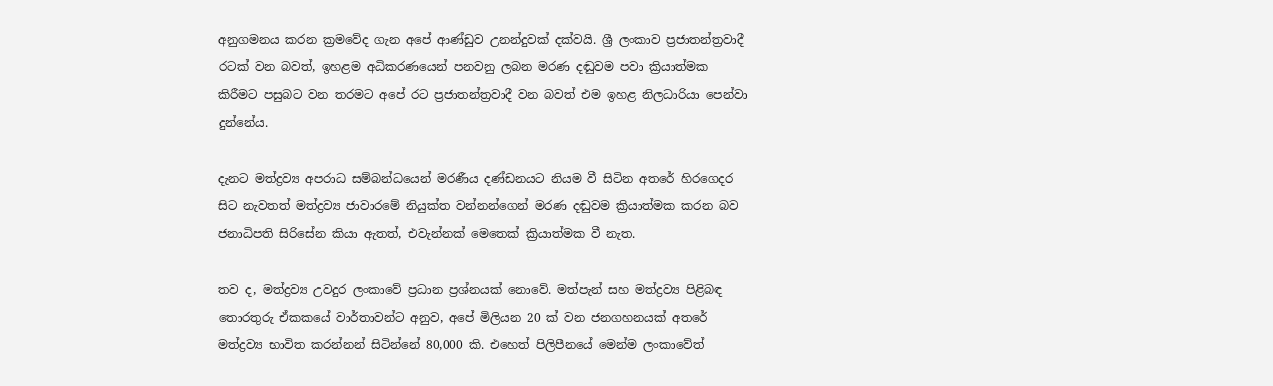අනුගමනය කරන ක්‍රමවේද ගැන අපේ ආණ්ඩුව උනන්දුවක් දක්වයි. ශ්‍රී ලංකාව ප්‍රජාතන්ත්‍රවාදී රටක් වන බවත්, ඉහළම අධිකරණයෙන් පනවනු ලබන මරණ දඬුවම පවා ක්‍රියාත්මක කිරීමට පසුබට වන තරමට අපේ රට ප්‍රජාතන්ත්‍රවාදී වන බවත් එම ඉහළ නිලධාරියා පෙන්වා දුන්නේය.

දැනට මත්ද්‍රව්‍ය අපරාධ සම්බන්ධයෙන් මරණීය දණ්ඩනයට නියම වී සිටින අතරේ හිරගෙදර සිට නැවතත් මත්ද්‍රව්‍ය ජාවාරමේ නියුක්ත වන්නන්ගෙන් මරණ දඬුවම ක්‍රියාත්මක කරන බව ජනාධිපති සිරිසේන කියා ඇතත්, එවැන්නක් මෙතෙක් ක්‍රියාත්මක වී නැත.

තව ද, මත්ද්‍රව්‍ය උවදුර ලංකාවේ ප්‍රධාන ප්‍රශ්නයක් නොවේ. මත්පැන් සහ මත්ද්‍රව්‍ය පිළිබඳ තොරතුරු ඒකකයේ වාර්තාවන්ට අනුව, අපේ මිලියන 20 ක් වන ජනගහනයක් අතරේ මත්ද්‍රව්‍ය භාවිත කරන්නන් සිටින්නේ 80,000 කි. එහෙත් පිලිපීනයේ මෙන්ම ලංකාවේත්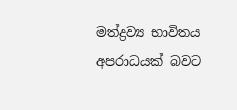මත්ද්‍රව්‍ය භාවිතය අපරාධයක් බවට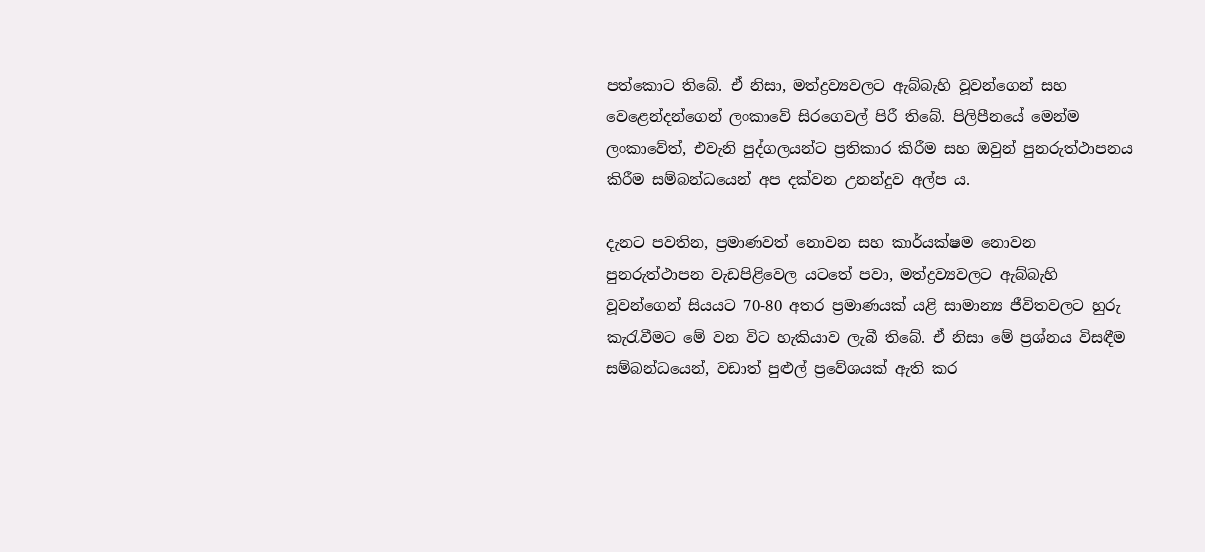පත්කොට තිබේ. ඒ නිසා, මත්ද්‍රව්‍යවලට ඇබ්බැහි වූවන්ගෙන් සහ වෙළෙන්දන්ගෙන් ලංකාවේ සිරගෙවල් පිරී තිබේ. පිලිපීනයේ මෙන්ම ලංකාවේත්, එවැනි පුද්ගලයන්ට ප්‍රතිකාර කිරීම සහ ඔවුන් පුනරුත්ථාපනය කිරීම සම්බන්ධයෙන් අප දක්වන උනන්දුව අල්ප ය.

දැනට පවතින, ප්‍රමාණවත් නොවන සහ කාර්යක්ෂම නොවන පුනරුත්ථාපන වැඩපිළිවෙල යටතේ පවා, මත්ද්‍රව්‍යවලට ඇබ්බැහි වූවන්ගෙන් සියයට 70-80 අතර ප්‍රමාණයක් යළි සාමාන්‍ය ජීවිතවලට හුරු කැරැවීමට මේ වන විට හැකියාව ලැබී තිබේ. ඒ නිසා මේ ප්‍රශ්නය විසඳීම සම්බන්ධයෙන්, වඩාත් පුළුල් ප්‍රවේශයක් ඇති කර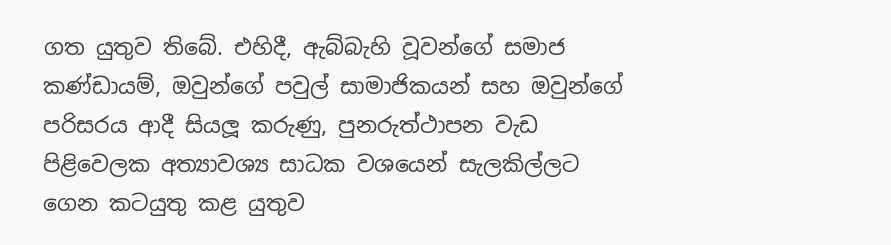ගත යුතුව තිබේ. එහිදී, ඇබ්බැහි වූවන්ගේ සමාජ කණ්ඩායම්, ඔවුන්ගේ පවුල් සාමාජිකයන් සහ ඔවුන්ගේ පරිසරය ආදී සියලූ කරුණු, පුනරුත්ථාපන වැඩ පිළිවෙලක අත්‍යාවශ්‍ය සාධක වශයෙන් සැලකිල්ලට ගෙන කටයුතු කළ යුතුව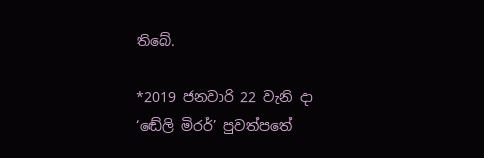තිබේ.

*2019 ජනවාරි 22 වැනි දා ‘ඬේලි මිරර්’ පුවත්පතේ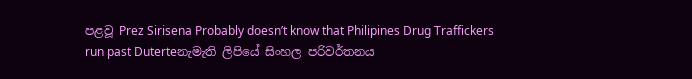පළවූ Prez Sirisena Probably doesn’t know that Philipines Drug Traffickers run past Duterteනැමැති ලිපියේ සිංහල පරිවර්තනය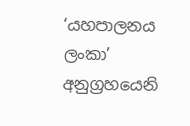‘යහපාලනය ලංකා’ අනුග්‍රහයෙනි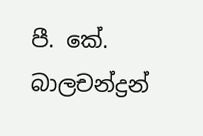පී. කේ. බාලචන්ද්‍රන්